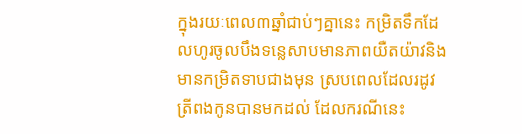ក្នុងរយៈពេល៣ឆ្នាំជាប់ៗគ្នានេះ កម្រិតទឹកដែលហូរចូលបឹងទន្លេសាបមានភាពយឺតយ៉ាវនិងមានកម្រិតទាបជាងមុន ស្របពេលដែលរដូវត្រីពងកូនបានមកដល់ ដែលករណីនេះ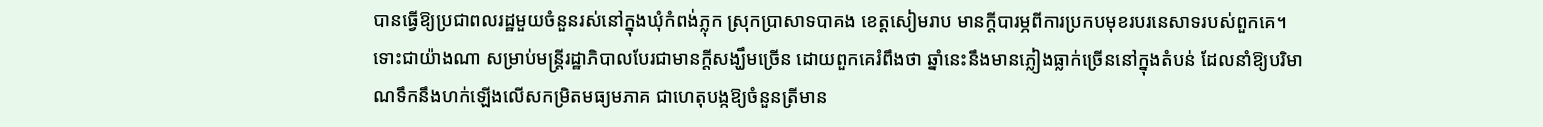បានធ្វើឱ្យប្រជាពលរដ្ឋមួយចំនួនរស់នៅក្នុងឃុំកំពង់ភ្លុក ស្រុកប្រាសាទបាគង ខេត្តសៀមរាប មានក្តីបារម្ភពីការប្រកបមុខរបរនេសាទរបស់ពួកគេ។
ទោះជាយ៉ាងណា សម្រាប់មន្ត្រីរដ្ឋាភិបាលបែរជាមានក្តីសង្ឃឹមច្រើន ដោយពួកគេរំពឹងថា ឆ្នាំនេះនឹងមានភ្លៀងធ្លាក់ច្រើននៅក្នុងតំបន់ ដែលនាំឱ្យបរិមាណទឹកនឹងហក់ឡើងលើសកម្រិតមធ្យមភាគ ជាហេតុបង្កឱ្យចំនួនត្រីមាន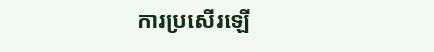ការប្រសើរឡើ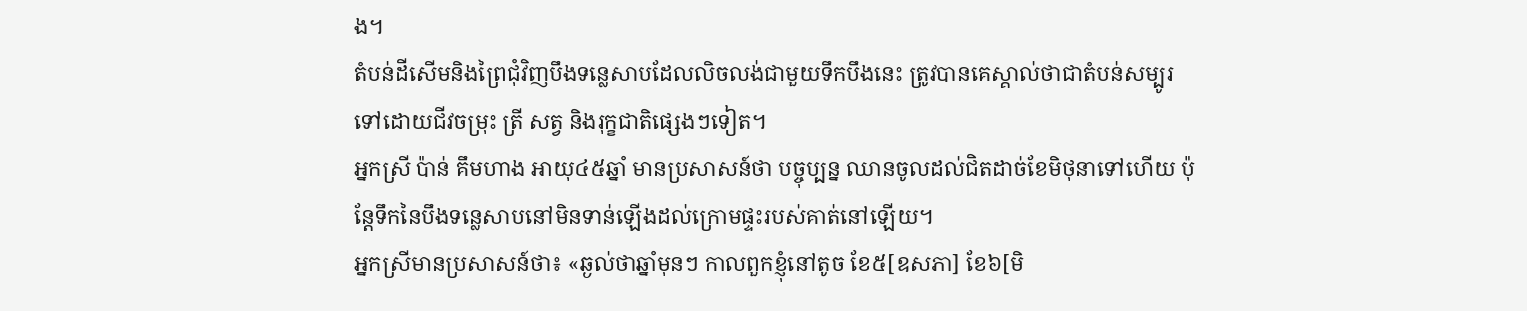ង។
តំបន់ដីសើមនិងព្រៃជុំវិញបឹងទន្លេសាបដែលលិចលង់ជាមួយទឹកបឹងនេះ ត្រូវបានគេស្គាល់ថាជាតំបន់សម្បូរទៅដោយជីវចម្រុះ ត្រី សត្វ និងរុក្ខជាតិផ្សេងៗទៀត។
អ្នកស្រី ប៉ាន់ គឹមហាង អាយុ៤៥ឆ្នាំ មានប្រសាសន៍ថា បច្ចុប្បន្ន ឈានចូលដល់ជិតដាច់ខែមិថុនាទៅហើយ ប៉ុន្តែទឹកនៃបឹងទន្លេសាបនៅមិនទាន់ឡើងដល់ក្រោមផ្ទះរបស់គាត់នៅឡើយ។
អ្នកស្រីមានប្រសាសន៍ថា៖ «ឆ្ងល់ថាឆ្នាំមុនៗ កាលពួកខ្ញុំនៅតូច ខែ៥[ឧសភា] ខែ៦[មិ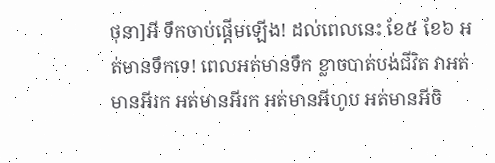ថុនា]អី ទឹកចាប់ផ្ដើមឡើង! ដល់ពេលនេះ ខែ៥ ខែ៦ អត់មានទឹកទេ! ពេលអត់មានទឹក ខ្លាចបាត់បង់ជីវិត វាអត់មានអីរក អត់មានអីរក អត់មានអីហូប អត់មានអីចិ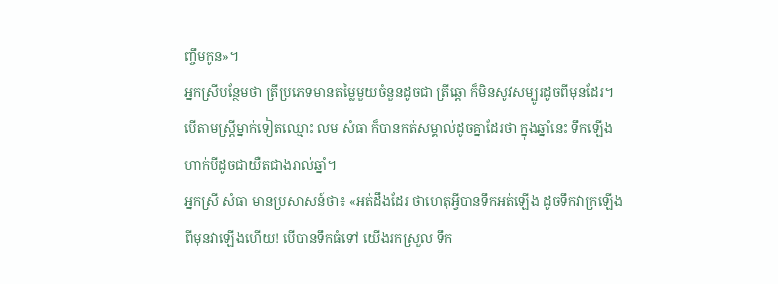ញ្ចឹមកូន»។
អ្នកស្រីបន្ថែមថា ត្រីប្រភេទមានតម្លៃមួយចំនួនដូចជា ត្រីឆ្ដោ ក៏មិនសូវសម្បូរដូចពីមុនដែរ។
បើតាមស្ត្រីម្នាក់ទៀតឈ្មោះ លម សំធា ក៏បានកត់សម្គាល់ដូចគ្នាដែរថា ក្នុងឆ្នាំនេះ ទឹកឡើងហាក់បីដូចជាយឺតជាងរាល់ឆ្នាំ។
អ្នកស្រី សំធា មានប្រសាសន៍ថា៖ «អត់ដឹងដែរ ថាហេតុអ្វីបានទឹកអត់ឡើង ដូចទឹកវាក្រឡើង ពីមុនវាឡើងហើយ! បើបានទឹកធំទៅ យើងរកស្រួល ទឹក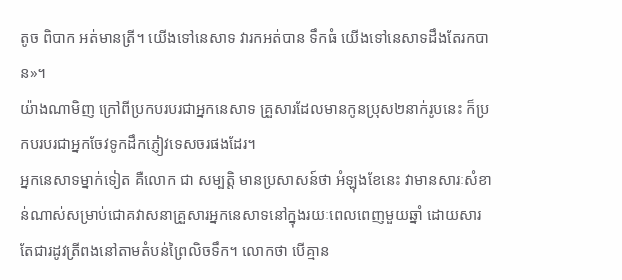តូច ពិបាក អត់មានត្រី។ យើងទៅនេសាទ វារកអត់បាន ទឹកធំ យើងទៅនេសាទដឹងតែរកបាន»។
យ៉ាងណាមិញ ក្រៅពីប្រកបរបរជាអ្នកនេសាទ គ្រួសារដែលមានកូនប្រុស២នាក់រូបនេះ ក៏ប្រកបរបរជាអ្នកចែវទូកដឹកភ្ញៀវទេសចរផងដែរ។
អ្នកនេសាទម្នាក់ទៀត គឺលោក ជា សម្បត្តិ មានប្រសាសន៍ថា អំឡុងខែនេះ វាមានសារៈសំខាន់ណាស់សម្រាប់ជោគវាសនាគ្រួសារអ្នកនេសាទនៅក្នុងរយៈពេលពេញមួយឆ្នាំ ដោយសារតែជារដូវត្រីពងនៅតាមតំបន់ព្រៃលិចទឹក។ លោកថា បើគ្មាន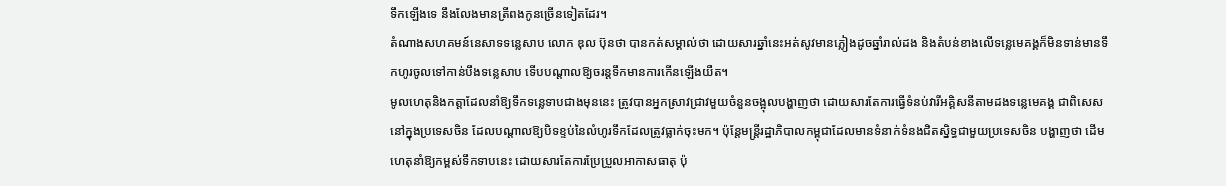ទឹកឡើងទេ នឹងលែងមានត្រីពងកូនច្រើនទៀតដែរ។
តំណាងសហគមន៍នេសាទទន្លេសាប លោក ឌុល ប៊ុនថា បានកត់សម្គាល់ថា ដោយសារឆ្នាំនេះអត់សូវមានភ្លៀងដូចឆ្នាំរាល់ដង និងតំបន់ខាងលើទន្លេមេគង្គក៏មិនទាន់មានទឹកហូរចូលទៅកាន់បឹងទន្លេសាប ទើបបណ្ដាលឱ្យចរន្តទឹកមានការកើនឡើងយឺត។
មូលហេតុនិងកត្តាដែលនាំឱ្យទឹកទន្លេទាបជាងមុននេះ ត្រូវបានអ្នកស្រាវជ្រាវមួយចំនួនចង្អុលបង្ហាញថា ដោយសារតែការធ្វើទំនប់វារីអគ្គិសនីតាមដងទន្លេមេគង្គ ជាពិសេសនៅក្នុងប្រទេសចិន ដែលបណ្ដាលឱ្យបិទខ្ទប់នៃលំហូរទឹកដែលត្រូវធ្លាក់ចុះមក។ ប៉ុន្តែមន្រ្តីរដ្ឋាភិបាលកម្ពុជាដែលមានទំនាក់ទំនងជិតស្និទ្ធជាមួយប្រទេសចិន បង្ហាញថា ដើមហេតុនាំឱ្យកម្ពស់ទឹកទាបនេះ ដោយសារតែការប្រែប្រួលអាកាសធាតុ ប៉ុ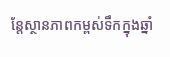ន្តែស្ថានភាពកម្ពស់ទឹកក្នុងឆ្នាំ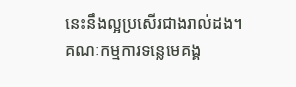នេះនឹងល្អប្រសើរជាងរាល់ដង។
គណៈកម្មការទន្លេមេគង្គ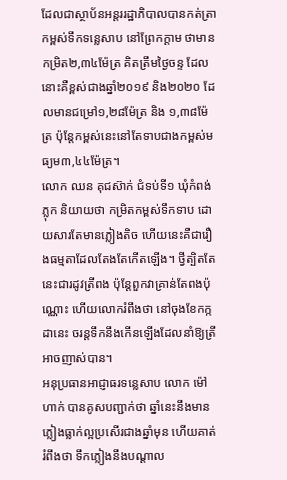ដែលជាស្ថាប័នអន្តររដ្ឋាភិបាលបានកត់ត្រាកម្ពស់ទឹកទន្លេសាប នៅព្រែកក្តាម ថាមានកម្រិត២,៣៤ម៉ែត្រ គិតត្រឹមថ្ងៃចន្ទ ដែលនោះគឺខ្ពស់ជាងឆ្នាំ២០១៩ និង២០២០ ដែលមានជម្រៅ១,២៨ម៉ែត្រ និង ១,៣៨ម៉ែត្រ ប៉ុន្តែកម្ពស់នេះនៅតែទាបជាងកម្ពស់មធ្យម៣,៤៤ម៉ែត្រ។
លោក ឈន គុជស៊ាក់ ជំទប់ទី១ ឃុំកំពង់ភ្លុក និយាយថា កម្រិតកម្ពស់ទឹកទាប ដោយសារតែមានភ្លៀងតិច ហើយនេះគឺជារឿងធម្មតាដែលតែងតែកើតឡើង។ ថ្វីត្បិតតែនេះជារដូវត្រីពង ប៉ុន្តែពួកវាគ្រាន់តែពងប៉ុណ្ណោះ ហើយលោករំពឹងថា នៅចុងខែកក្កដានេះ ចរន្តទឹកនឹងកើនឡើងដែលនាំឱ្យត្រីអាចញាស់បាន។
អនុប្រធានអាជ្ញាធរទន្លេសាប លោក ម៉ៅ ហាក់ បានគូសបញ្ជាក់ថា ឆ្នាំនេះនឹងមានភ្លៀងធ្លាក់ល្អប្រសើរជាងឆ្នាំមុន ហើយគាត់រំពឹងថា ទឹកភ្លៀងនឹងបណ្ដាល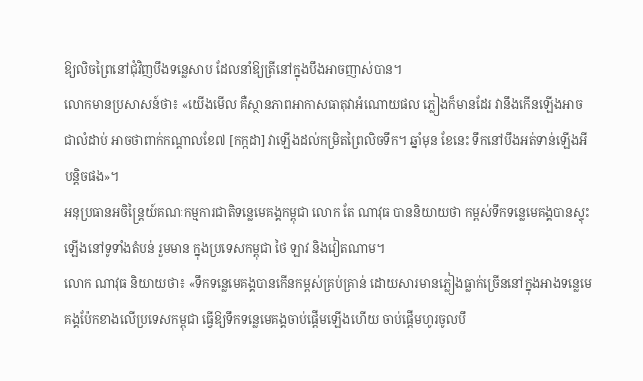ឱ្យលិចព្រៃនៅជុំវិញបឹងទន្លេសាប ដែលនាំឱ្យត្រីនៅក្នុងបឹងអាចញាស់បាន។
លោកមានប្រសាសន៍ថា៖ «យើងមើល គឺស្ថានភាពអាកាសធាតុវាអំណោយផល ភ្លៀងក៏មានដែរ វានឹងកើនឡើងអាចជាលំដាប់ អាចថាពាក់កណ្ដាលខែ៧ [កក្កដា] វាឡើងដល់កម្រិតព្រៃលិចទឹក។ ឆ្នាំមុន ខែនេះ ទឹកនៅបឹងអត់ទាន់ឡើងអីបន្តិចផង»។
អនុប្រធានអចិន្ត្រៃយ៍គណៈកម្មការជាតិទន្លេមេគង្គកម្ពុជា លោក តែ ណាវុធ បាននិយាយថា កម្ពស់ទឹកទន្លេមេគង្គបានស្ទុះឡើងនៅទូទាំងតំបន់ រួមមាន ក្នុងប្រទេសកម្ពុជា ថៃ ឡាវ និងវៀតណាម។
លោក ណាវុធ និយាយថា៖ «ទឹកទន្លេមេគង្គបានកើនកម្ពស់គ្រប់គ្រាន់ ដោយសារមានភ្លៀងធ្លាក់ច្រើននៅក្នុងអាងទន្លេមេគង្គប៉ែកខាងលើប្រទេសកម្ពុជា ធ្វើឱ្យទឹកទន្លេមេគង្គចាប់ផ្ដើមឡើងហើយ ចាប់ផ្ដើមហូរចូលបឹ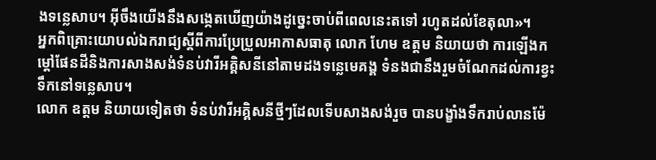ងទន្លេសាប។ អ៊ីចឹងយើងនឹងសង្កេតឃើញយ៉ាងដូច្នេះចាប់ពីពេលនេះតទៅ រហូតដល់ខែតុលា»។
អ្នកពិគ្រោះយោបល់ឯករាជ្យស្តីពីការប្រែប្រួលអាកាសធាតុ លោក ហែម ឧត្តម និយាយថា ការឡើងកម្ដៅផែនដីនិងការសាងសង់ទំនប់វារីអគ្គិសនីនៅតាមដងទន្លេមេគង្គ ទំនងជានឹងរួមចំណែកដល់ការខ្វះទឹកនៅទន្លេសាប។
លោក ឧត្តម និយាយទៀតថា ទំនប់វារីអគ្គិសនីថ្មីៗដែលទើបសាងសង់រួច បានបង្ខាំងទឹករាប់លានម៉ែ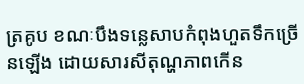ត្រគូប ខណៈបឹងទន្លេសាបកំពុងហួតទឹកច្រើនឡើង ដោយសារសីតុណ្ហភាពកើន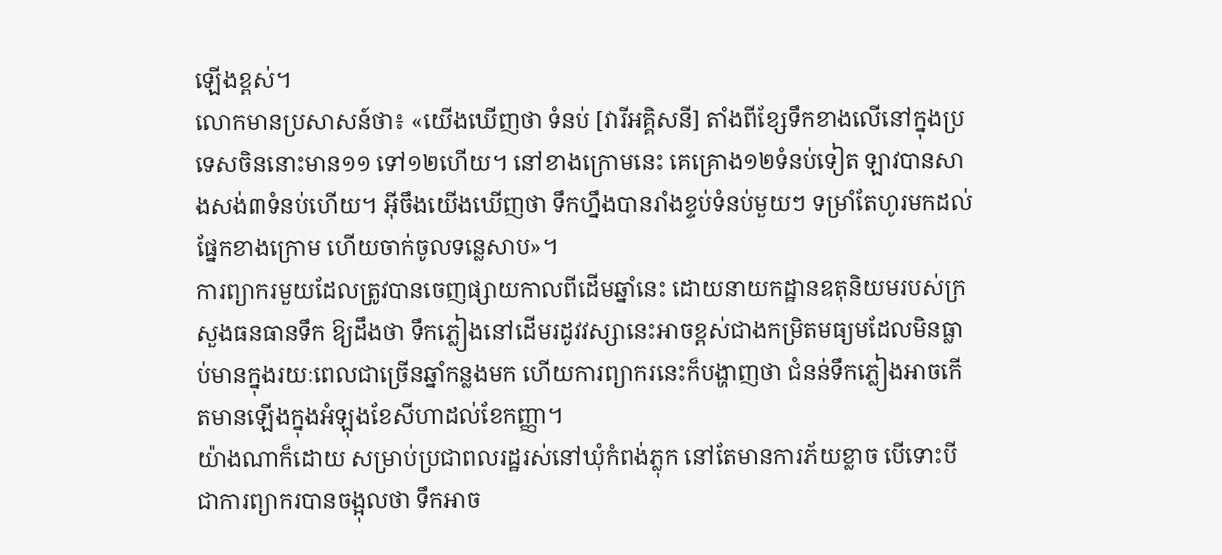ឡើងខ្ពស់។
លោកមានប្រសាសន៍ថា៖ «យើងឃើញថា ទំនប់ [វារីអគ្គិសនី] តាំងពីខ្សែទឹកខាងលើនៅក្នុងប្រទេសចិននោះមាន១១ ទៅ១២ហើយ។ នៅខាងក្រោមនេះ គេគ្រោង១២ទំនប់ទៀត ឡាវបានសាងសង់៣ទំនប់ហើយ។ អ៊ីចឹងយើងឃើញថា ទឹកហ្នឹងបានរាំងខ្ទប់ទំនប់មួយៗ ទម្រាំតែហូរមកដល់ផ្នែកខាងក្រោម ហើយចាក់ចូលទន្លេសាប»។
ការព្យាករមួយដែលត្រូវបានចេញផ្សាយកាលពីដើមឆ្នាំនេះ ដោយនាយកដ្ឋានឧតុនិយមរបស់ក្រសួងធនធានទឹក ឱ្យដឹងថា ទឹកភ្លៀងនៅដើមរដូវវស្សានេះអាចខ្ពស់ជាងកម្រិតមធ្យមដែលមិនធ្លាប់មានក្នុងរយៈពេលជាច្រើនឆ្នាំកន្លងមក ហើយការព្យាករនេះក៏បង្ហាញថា ជំនន់ទឹកភ្លៀងអាចកើតមានឡើងក្នុងអំឡុងខែសីហាដល់ខែកញ្ញា។
យ៉ាងណាក៏ដោយ សម្រាប់ប្រជាពលរដ្ឋរស់នៅឃុំកំពង់ភ្លុក នៅតែមានការភ័យខ្លាច បើទោះបីជាការព្យាករបានចង្អុលថា ទឹកអាច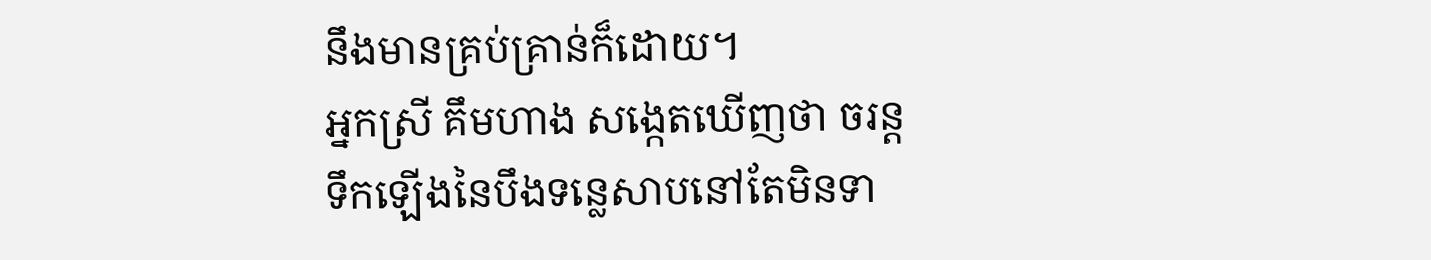នឹងមានគ្រប់គ្រាន់ក៏ដោយ។
អ្នកស្រី គឹមហាង សង្កេតឃើញថា ចរន្តទឹកឡើងនៃបឹងទន្លេសាបនៅតែមិនទា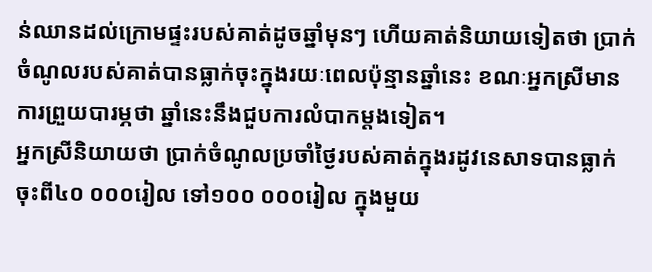ន់ឈានដល់ក្រោមផ្ទះរបស់គាត់ដូចឆ្នាំមុនៗ ហើយគាត់និយាយទៀតថា ប្រាក់ចំណូលរបស់គាត់បានធ្លាក់ចុះក្នុងរយៈពេលប៉ុន្មានឆ្នាំនេះ ខណៈអ្នកស្រីមានការព្រួយបារម្ភថា ឆ្នាំនេះនឹងជួបការលំបាកម្តងទៀត។
អ្នកស្រីនិយាយថា ប្រាក់ចំណូលប្រចាំថ្ងៃរបស់គាត់ក្នុងរដូវនេសាទបានធ្លាក់ចុះពី៤០ ០០០រៀល ទៅ១០០ ០០០រៀល ក្នុងមួយ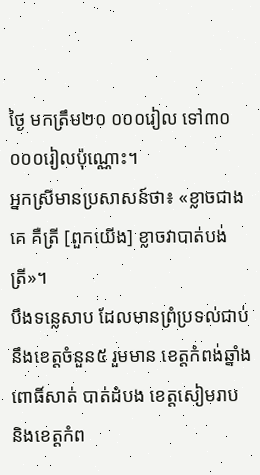ថ្ងៃ មកត្រឹម២០ ០០០រៀល ទៅ៣០ ០០០រៀលប៉ុណ្ណោះ។
អ្នកស្រីមានប្រសាសន៍ថា៖ «ខ្លាចជាងគេ គឺត្រី [ពួកយើង] ខ្លាចវាបាត់បង់ត្រី»។
បឹងទន្លេសាប ដែលមានព្រំប្រទល់ជាប់នឹងខេត្តចំនួន៥ រួមមាន ខេត្តកំពង់ឆ្នាំង ពោធិ៍សាត់ បាត់ដំបង ខេត្តសៀមរាប និងខេត្តកំព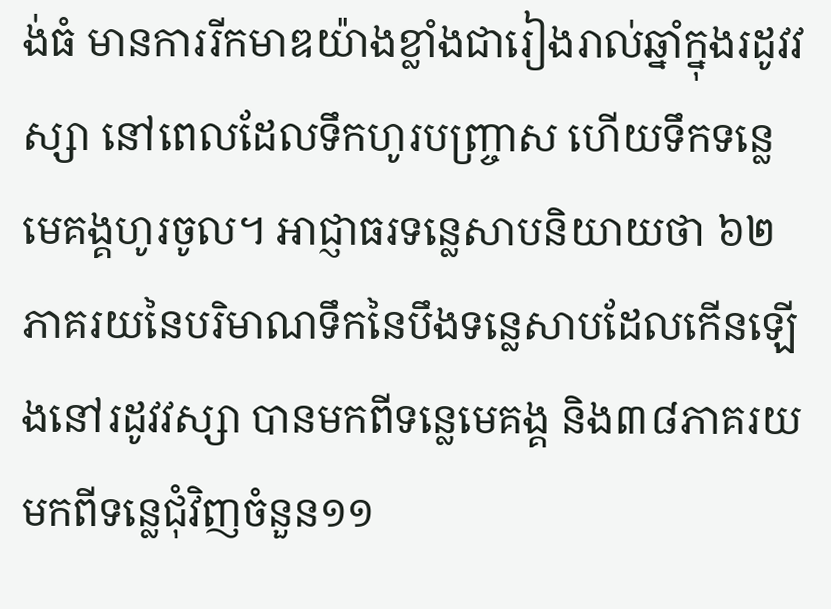ង់ធំ មានការរីកមាឌយ៉ាងខ្លាំងជារៀងរាល់ឆ្នាំក្នុងរដូវវស្សា នៅពេលដែលទឹកហូរបញ្ច្រាស ហើយទឹកទន្លេមេគង្គហូរចូល។ អាជ្ញាធរទន្លេសាបនិយាយថា ៦២ភាគរយនៃបរិមាណទឹកនៃបឹងទន្លេសាបដែលកើនឡើងនៅរដូវវស្សា បានមកពីទន្លេមេគង្គ និង៣៨ភាគរយមកពីទន្លេជុំវិញចំនួន១១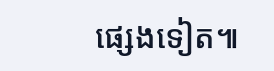ផ្សេងទៀត៕